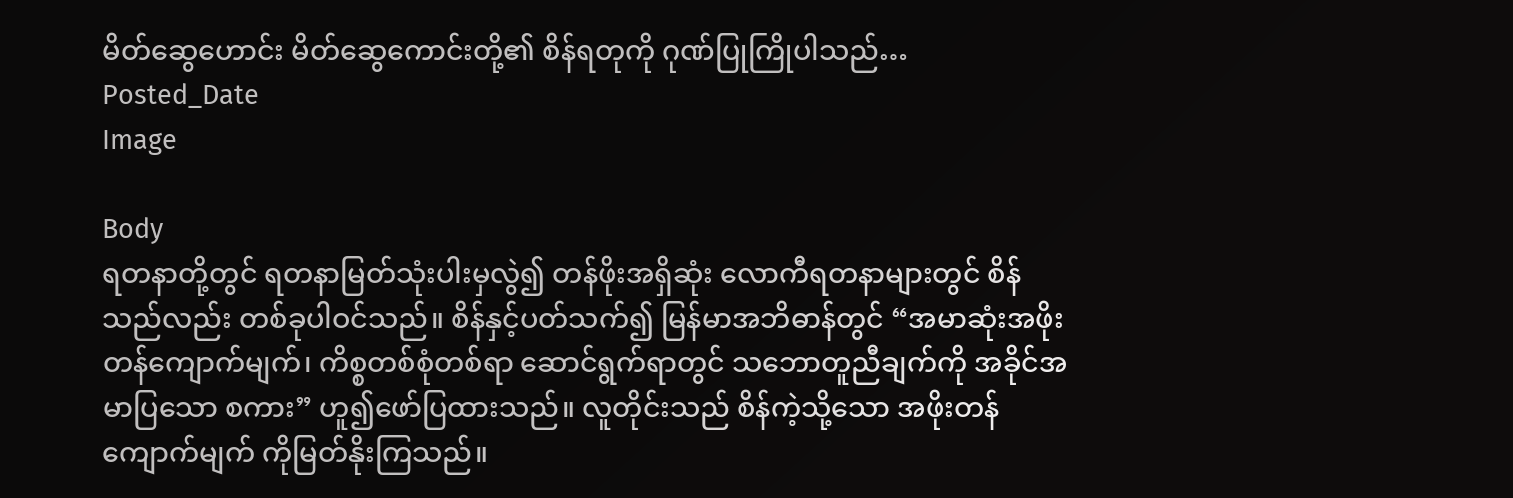မိတ်ဆွေဟောင်း မိတ်ဆွေကောင်းတို့၏ စိန်ရတုကို ဂုဏ်ပြုကြိုပါသည်…
Posted_Date
Image

Body
ရတနာတို့တွင် ရတနာမြတ်သုံးပါးမှလွဲ၍ တန်ဖိုးအရှိဆုံး လောကီရတနာများတွင် စိန်သည်လည်း တစ်ခုပါဝင်သည်။ စိန်နှင့်ပတ်သက်၍ မြန်မာအဘိဓာန်တွင် “အမာဆုံးအဖိုးတန်ကျောက်မျက်၊ ကိစ္စတစ်စုံတစ်ရာ ဆောင်ရွက်ရာတွင် သဘောတူညီချက်ကို အခိုင်အမာပြသော စကား” ဟူ၍ဖော်ပြထားသည်။ လူတိုင်းသည် စိန်ကဲ့သို့သော အဖိုးတန်ကျောက်မျက် ကိုမြတ်နိုးကြသည်။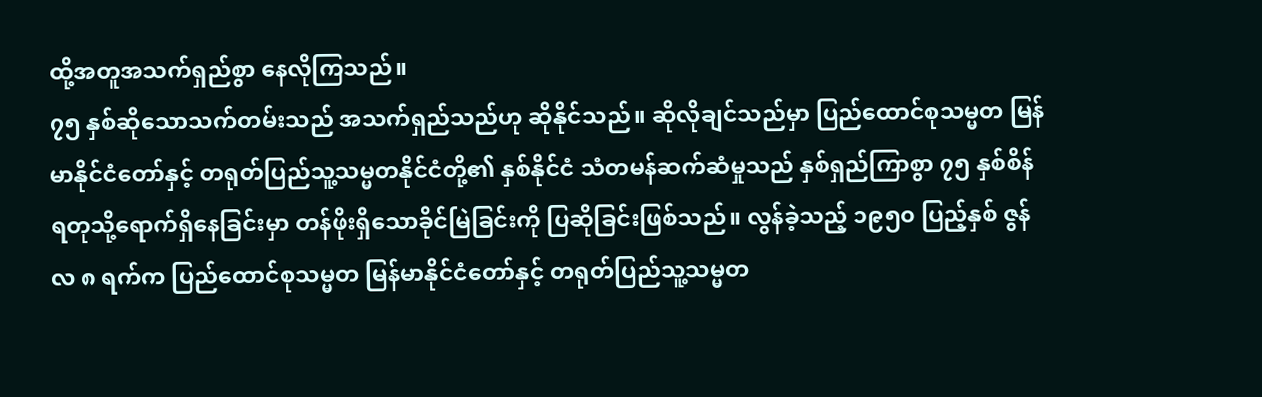ထို့အတူအသက်ရှည်စွာ နေလိုကြသည်။
၇၅ နှစ်ဆိုသောသက်တမ်းသည် အသက်ရှည်သည်ဟု ဆိုနိုင်သည်။ ဆိုလိုချင်သည်မှာ ပြည်ထောင်စုသမ္မတ မြန်မာနိုင်ငံတော်နှင့် တရုတ်ပြည်သူ့သမ္မတနိုင်ငံတို့၏ နှစ်နိုင်ငံ သံတမန်ဆက်ဆံမှုသည် နှစ်ရှည်ကြာစွာ ၇၅ နှစ်စိန်ရတုသို့ရောက်ရှိနေခြင်းမှာ တန်ဖိုးရှိသောခိုင်မြဲခြင်းကို ပြဆိုခြင်းဖြစ်သည်။ လွန်ခဲ့သည့် ၁၉၅၀ ပြည့်နှစ် ဇွန်လ ၈ ရက်က ပြည်ထောင်စုသမ္မတ မြန်မာနိုင်ငံတော်နှင့် တရုတ်ပြည်သူ့သမ္မတ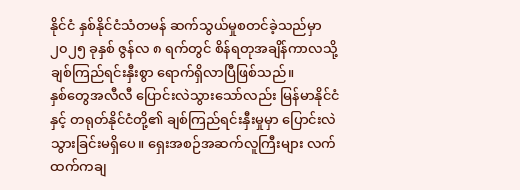နိုင်ငံ နှစ်နိုင်ငံသံတမန် ဆက်သွယ်မှုစတင်ခဲ့သည်မှာ ၂၀၂၅ ခုနှစ် ဇွန်လ ၈ ရက်တွင် စိန်ရတုအချိန်ကာလသို့ ချစ်ကြည်ရင်းနှီးစွာ ရောက်ရှိလာပြီဖြစ်သည်။
နှစ်တွေအလီလီ ပြောင်းလဲသွားသော်လည်း မြန်မာနိုင်ငံနှင့် တရုတ်နိုင်ငံတို့၏ ချစ်ကြည်ရင်းနှီးမှုမှာ ပြောင်းလဲသွားခြင်းမရှိပေ။ ရှေးအစဉ်အဆက်လူကြီးများ လက်ထက်ကချ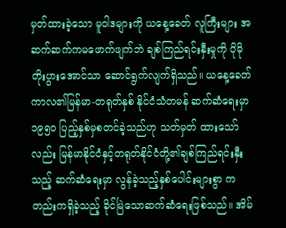မှတ်ထားခဲ့သော မူဝါဒများကို ယနေ့ခေတ် လူကြီးများ အဆက်ဆက်ကမဖောက်ဖျက်ဘဲ ချစ်ကြည်ရင်းနှီးမှုကို ပိုမိုတိုးပွားအောင်သာ ဆောင်ရွက်လျက်ရှိသည်။ ယနေ့ခေတ်ကာလ၏မြန်မာ-တရုတ်နှစ် နိုင်ငံသံတမန် ဆက်ဆံရေးမှာ ၁၉၅၀ ပြည့်နှစ်မှစတင်ခဲ့သည်ဟု သတ်မှတ် ထားသော်လည်း မြန်မာနိုင်ငံနှင့်တရုတ်နိုင်ငံတို့၏ချစ်ကြည်ရင်းနှီးသည့် ဆက်ဆံရေးမှာ လွန်ခဲ့သည့်နှစ်ပေါင်းများစွာ ကတည်းကရှိခဲ့သည့် ခိုင်မြဲသောဆက်ဆံရေးဖြစ်သည်။ အိမ်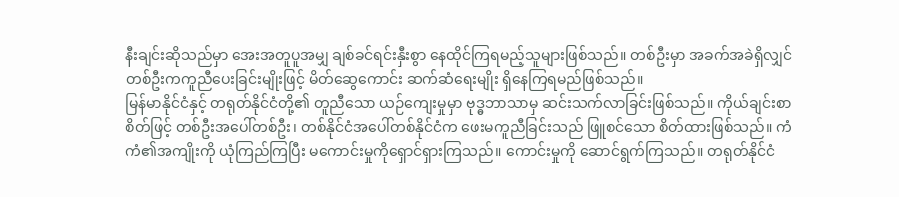နီးချင်းဆိုသည်မှာ အေးအတူပူအမျှ ချစ်ခင်ရင်းနှီးစွာ နေထိုင်ကြရမည့်သူများဖြစ်သည်။ တစ်ဦးမှာ အခက်အခဲရှိလျှင် တစ်ဦးကကူညီပေးခြင်းမျိုးဖြင့် မိတ်ဆွေကောင်း ဆက်ဆံရေးမျိုး ရှိနေကြရမည်ဖြစ်သည်။
မြန်မာနိုင်ငံနှင့် တရုတ်နိုင်ငံတို့၏ တူညီသော ယဉ်ကျေးမှုမှာ ဗုဒ္ဓဘာသာမှ ဆင်းသက်လာခြင်းဖြစ်သည်။ ကိုယ်ချင်းစာစိတ်ဖြင့် တစ်ဦးအပေါ်တစ်ဦး၊ တစ်နိုင်ငံအပေါ်တစ်နိုင်ငံက ဖေးမကူညီခြင်းသည် ဖြူစင်သော စိတ်ထားဖြစ်သည်။ ကံကံ၏အကျိုးကို ယုံကြည်ကြပြီး မကောင်းမှုကိုရှောင်ရှားကြသည်။ ကောင်းမှုကို ဆောင်ရွက်ကြသည်။ တရုတ်နိုင်ငံ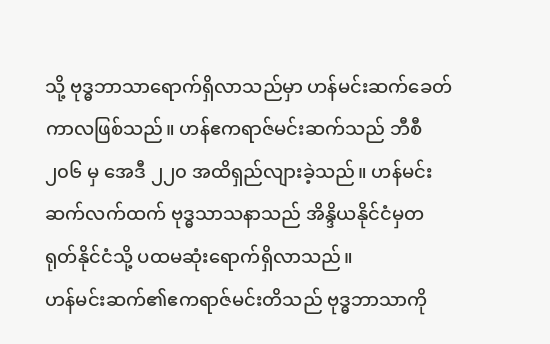သို့ ဗုဒ္ဓဘာသာရောက်ရှိလာသည်မှာ ဟန်မင်းဆက်ခေတ်ကာလဖြစ်သည်။ ဟန်ဧကရာဇ်မင်းဆက်သည် ဘီစီ ၂၀၆ မှ အေဒီ ၂၂၀ အထိရှည်လျားခဲ့သည်။ ဟန်မင်းဆက်လက်ထက် ဗုဒ္ဓသာသနာသည် အိန္ဒိယနိုင်ငံမှတရုတ်နိုင်ငံသို့ ပထမဆုံးရောက်ရှိလာသည်။
ဟန်မင်းဆက်၏ဧကရာဇ်မင်းတိသည် ဗုဒ္ဓဘာသာကို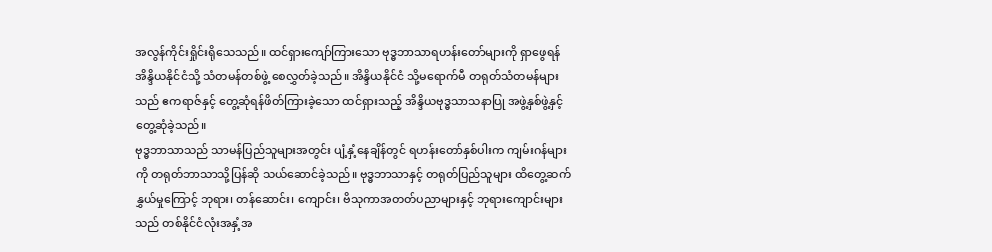အလွန်ကိုင်းရှိုင်းရိုသေသည်။ ထင်ရှားကျော်ကြားသော ဗုဒ္ဓဘာသာရဟန်းတော်များကို ရှာဖွေရန် အိန္ဒိယနိုင်ငံသို့ သံတမန်တစ်ဖွဲ့ စေလွှတ်ခဲ့သည်။ အိန္ဒိယနိုင်ငံ သို့မရောက်မီ တရုတ်သံတမန်များသည် ဧကရာဇ်နှင့် တွေ့ဆုံရန်ဖိတ်ကြားခဲ့သော ထင်ရှားသည့် အိန္ဒိယဗုဒ္ဓသာသနာပြု အဖွဲ့နှစ်ဖွဲ့နှင့်တွေ့ဆုံခဲ့သည်။
ဗုဒ္ဓဘာသာသည် သာမန်ပြည်သူများအတွင်း ပျံ့နှံ့နေချိန်တွင် ရဟန်းတော်နှစ်ပါးက ကျမ်းဂန်များကို တရုတ်ဘာသာသို့ပြန်ဆို သယ်ဆောင်ခဲ့သည်။ ဗုဒ္ဓဘာသာနှင့် တရုတ်ပြည်သူများ ထိတွေ့ဆက်နွှယ်မှုကြောင့် ဘုရား၊ တန်ဆောင်း၊ ကျောင်း၊ ဗိသုကာအတတ်ပညာများနှင့် ဘုရားကျောင်းများသည် တစ်နိုင်ငံလုံးအနှံ့အ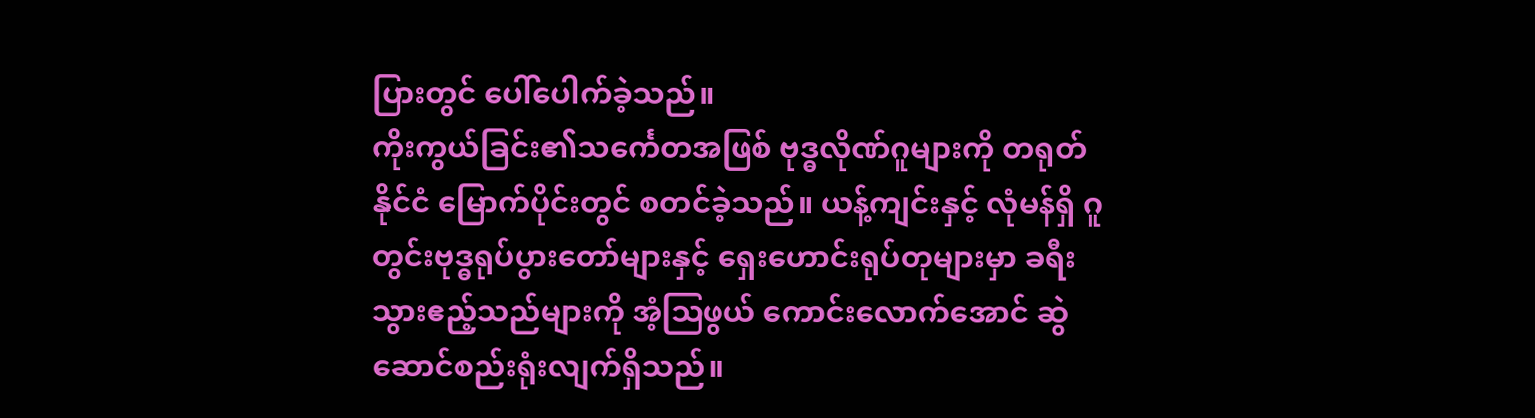ပြားတွင် ပေါ်ပေါက်ခဲ့သည်။
ကိုးကွယ်ခြင်း၏သင်္ကေတအဖြစ် ဗုဒ္ဓလိုဏ်ဂူများကို တရုတ်နိုင်ငံ မြောက်ပိုင်းတွင် စတင်ခဲ့သည်။ ယန့်ကျင်းနှင့် လုံမန်ရှိ ဂူတွင်းဗုဒ္ဓရုပ်ပွားတော်များနှင့် ရှေးဟောင်းရုပ်တုများမှာ ခရီးသွားဧည့်သည်များကို အံ့ဩဖွယ် ကောင်းလောက်အောင် ဆွဲဆောင်စည်းရုံးလျက်ရှိသည်။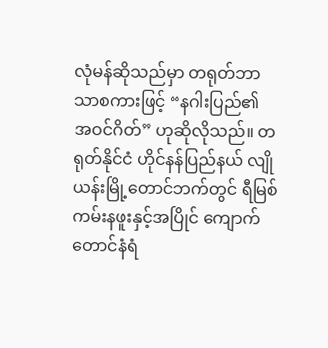လုံမန်ဆိုသည်မှာ တရုတ်ဘာသာစကားဖြင့် “နဂါးပြည်၏ အဝင်ဂိတ်” ဟုဆိုလိုသည်။ တရုတ်နိုင်ငံ ဟိုင်နန်ပြည်နယ် လျိုယန်းမြို့တောင်ဘက်တွင် ရီမြစ်ကမ်းနဖူးနှင့်အပြိုင် ကျောက်တောင်နံရံ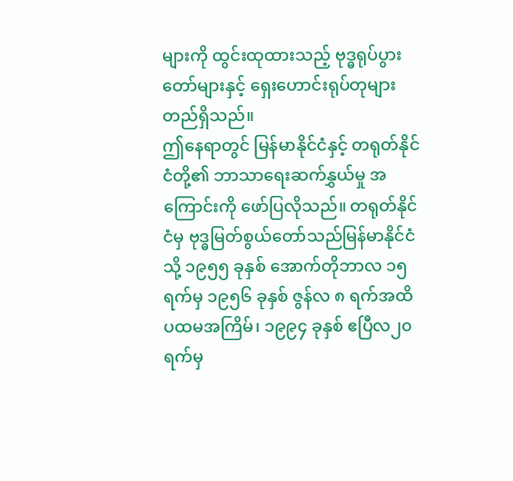များကို ထွင်းထုထားသည့် ဗုဒ္ဓရုပ်ပွားတော်များနှင့် ရှေးဟောင်းရုပ်တုများ တည်ရှိသည်။
ဤနေရာတွင် မြန်မာနိုင်ငံနှင့် တရုတ်နိုင်ငံတို့၏ ဘာသာရေးဆက်နွှယ်မှု အကြောင်းကို ဖော်ပြလိုသည်။ တရုတ်နိုင်ငံမှ ဗုဒ္ဓမြတ်စွယ်တော်သည်မြန်မာနိုင်ငံသို့ ၁၉၅၅ ခုနှစ် အောက်တိုဘာလ ၁၅ ရက်မှ ၁၉၅၆ ခုနှစ် ဇွန်လ ၈ ရက်အထိ ပထမအကြိမ်၊ ၁၉၉၄ ခုနှစ် ဧပြီလ၂၀ ရက်မှ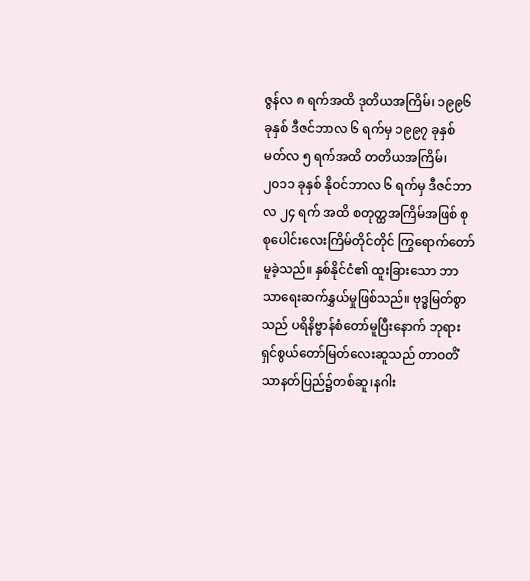ဇွန်လ ၈ ရက်အထိ ဒုတိယအကြိမ်၊ ၁၉၉၆ ခုနှစ် ဒီဇင်ဘာလ ၆ ရက်မှ ၁၉၉၇ ခုနှစ် မတ်လ ၅ ရက်အထိ တတိယအကြိမ်၊ ၂၀၁၁ ခုနှစ် နိုဝင်ဘာလ ၆ ရက်မှ ဒီဇင်ဘာလ ၂၄ ရက် အထိ စတုတ္ထအကြိမ်အဖြစ် စုစုပေါင်းလေးကြိမ်တိုင်တိုင် ကြွရောက်တော်မူခဲ့သည်။ နှစ်နိုင်ငံ၏ ထူးခြားသော ဘာသာရေးဆက်နွှယ်မှုဖြစ်သည်။ ဗုဒ္ဓမြတ်စွာသည် ပရိနိဗ္ဗာန်စံတော်မူပြီးနောက် ဘုရားရှင်စွယ်တော်မြတ်လေးဆူသည် တာဝတိံသာနတ်ပြည်၌တစ်ဆူ၊နဂါး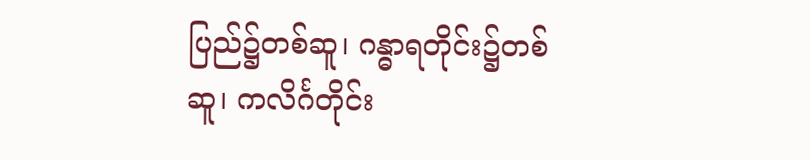ပြည်၌တစ်ဆူ၊ ဂန္ဓာရတိုင်း၌တစ်ဆူ၊ ကလိင်္ဂတိုင်း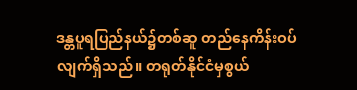ဒန္တပူရပြည်နယ်၌တစ်ဆူ တည်နေကိန်းဝပ်လျက်ရှိသည်။ တရုတ်နိုင်ငံမှစွယ်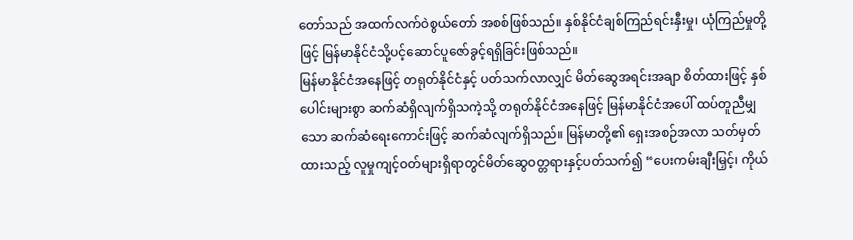တော်သည် အထက်လက်ဝဲစွယ်တော် အစစ်ဖြစ်သည်။ နှစ်နိုင်ငံချစ်ကြည်ရင်းနှီးမှု၊ ယုံကြည်မှုတို့ဖြင့် မြန်မာနိုင်ငံသို့ပင့်ဆောင်ပူဇော်ခွင့်ရရှိခြင်းဖြစ်သည်။
မြန်မာနိုင်ငံအနေဖြင့် တရုတ်နိုင်ငံနှင့် ပတ်သက်လာလျှင် မိတ်ဆွေအရင်းအချာ စိတ်ထားဖြင့် နှစ်ပေါင်းများစွာ ဆက်ဆံရှိလျက်ရှိသကဲ့သို့ တရုတ်နိုင်ငံအနေဖြင့် မြန်မာနိုင်ငံအပေါ် ထပ်တူညီမျှသော ဆက်ဆံရေးကောင်းဖြင့် ဆက်ဆံလျက်ရှိသည်။ မြန်မာတို့၏ ရှေးအစဉ်အလာ သတ်မှတ်ထားသည့် လူမှုကျင့်ဝတ်များရှိရာတွင်မိတ်ဆွေဝတ္တရားနှင့်ပတ်သက်၍ “ပေးကမ်းချီးမြှင့်၊ ကိုယ်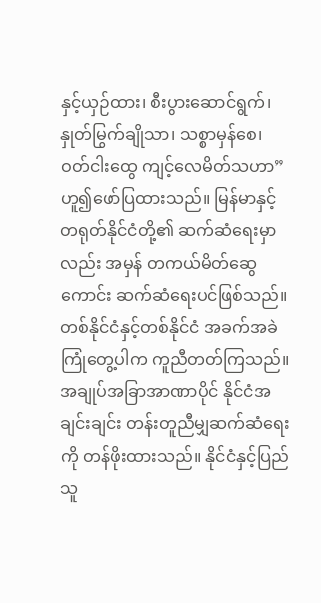နှင့်ယှဉ်ထား၊ စီးပွားဆောင်ရွက်၊ နှုတ်မြွက်ချိုသာ၊ သစ္စာမှန်စေ၊ ဝတ်ငါးထွေ ကျင့်လေမိတ်သဟာ” ဟူ၍ဖော်ပြထားသည်။ မြန်မာနှင့်တရုတ်နိုင်ငံတို့၏ ဆက်ဆံရေးမှာလည်း အမှန် တကယ်မိတ်ဆွေကောင်း ဆက်ဆံရေးပင်ဖြစ်သည်။
တစ်နိုင်ငံနှင့်တစ်နိုင်ငံ အခက်အခဲကြုံတွေ့ပါက ကူညီတတ်ကြသည်။ အချုပ်အခြာအာဏာပိုင် နိုင်ငံအချင်းချင်း တန်းတူညီမျှဆက်ဆံရေးကို တန်ဖိုးထားသည်။ နိုင်ငံနှင့်ပြည်သူ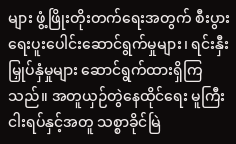များ ဖွံ့ဖြိုးတိုးတက်ရေးအတွက် စီးပွားရေးပူးပေါင်းဆောင်ရွက်မှုများ၊ ရင်းနှီးမြှုပ်နှံမှုများ ဆောင်ရွက်ထားရှိကြသည်။ အတူယှဉ်တွဲနေထိုင်ရေး မူကြီးငါးရပ်နှင့်အတူ သစ္စာခိုင်မြဲ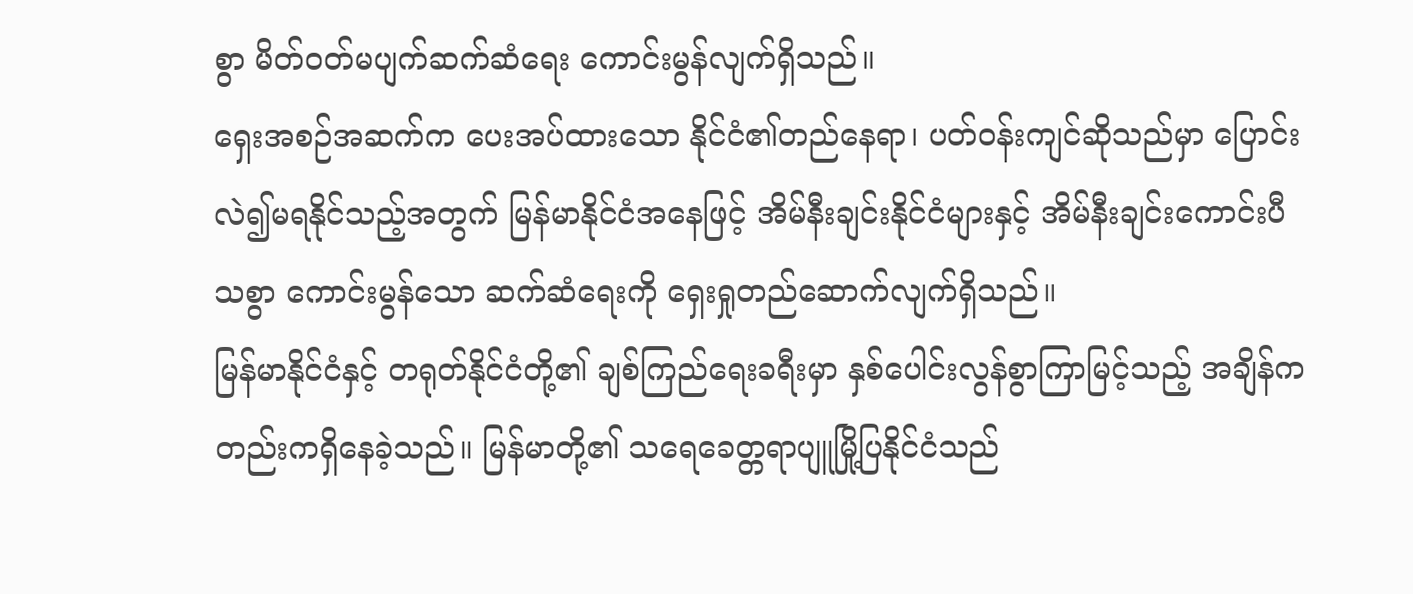စွာ မိတ်ဝတ်မပျက်ဆက်ဆံရေး ကောင်းမွန်လျက်ရှိသည်။
ရှေးအစဉ်အဆက်က ပေးအပ်ထားသော နိုင်ငံ၏တည်နေရာ၊ ပတ်ဝန်းကျင်ဆိုသည်မှာ ပြောင်းလဲ၍မရနိုင်သည့်အတွက် မြန်မာနိုင်ငံအနေဖြင့် အိမ်နီးချင်းနိုင်ငံများနှင့် အိမ်နီးချင်းကောင်းပီသစွာ ကောင်းမွန်သော ဆက်ဆံရေးကို ရှေးရှုတည်ဆောက်လျက်ရှိသည်။
မြန်မာနိုင်ငံနှင့် တရုတ်နိုင်ငံတို့၏ ချစ်ကြည်ရေးခရီးမှာ နှစ်ပေါင်းလွန်စွာကြာမြင့်သည့် အချိန်ကတည်းကရှိနေခဲ့သည်။ မြန်မာတို့၏ သရေခေတ္တရာပျူမြို့ပြနိုင်ငံသည်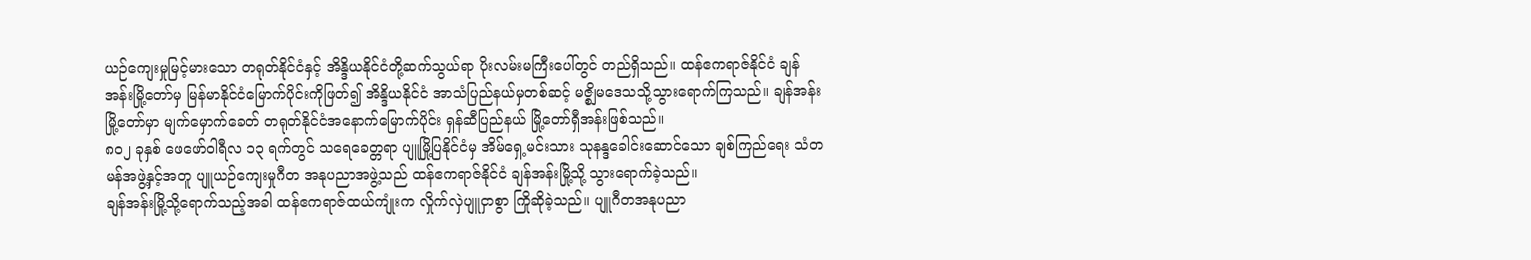ယဉ်ကျေးမှုမြင့်မားသော တရုတ်နိုင်ငံနှင့် အိန္ဒိယနိုင်ငံတို့ဆက်သွယ်ရာ ပိုးလမ်းမကြီးပေါ်တွင် တည်ရှိသည်။ ထန်ဧကရာဇ်နိုင်ငံ ချန်အန်းမြို့တော်မှ မြန်မာနိုင်ငံမြောက်ပိုင်းကိုဖြတ်၍ အိန္ဒိယနိုင်ငံ အာသံပြည်နယ်မှတစ်ဆင့် မဇ္စျိမဒေသသို့သွားရောက်ကြသည်။ ချန်အန်းမြို့တော်မှာ မျက်မှောက်ခေတ် တရုတ်နိုင်ငံအနောက်မြောက်ပိုင်း ရှန်ဆီပြည်နယ် မြို့တော်ရှီအန်းဖြစ်သည်။
၈၀၂ ခုနှစ် ဖေဖော်ဝါရီလ ၁၃ ရက်တွင် သရေခေတ္တရာ ပျူမြို့ပြနိုင်ငံမှ အိမ်ရှေ့မင်းသား သုနန္ဒခေါင်းဆောင်သော ချစ်ကြည်ရေး သံတမန်အဖွဲ့နှင့်အတူ ပျူယဉ်ကျေးမှုဂီတ အနုပညာအဖွဲ့သည် ထန်ဧကရာဇ်နိုင်ငံ ချန်အန်းမြို့သို့ သွားရောက်ခဲ့သည်။
ချန်အန်းမြို့သို့ရောက်သည့်အခါ ထန်ဧကရာဇ်ထယ်ကျုံးက လှိုက်လှဲပျူငှာစွာ ကြိုဆိုခဲ့သည်။ ပျူဂီတအနုပညာ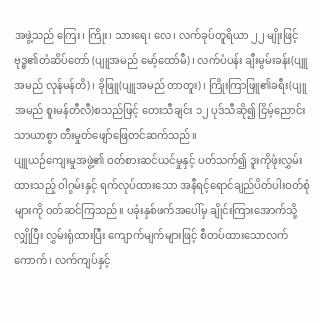အဖွဲ့သည် ကြေး၊ ကြိုး၊ သားရေ၊ လေ၊ လက်ခုပ်တူရိယာ ၂၂ မျိုးဖြင့် ဗုဒ္ဓ၏တံဆိပ်တော် (ပျူအမည် မော့်ထော်မီ)၊ လက်ပံပန်း ချီးမွမ်းခန်း(ပျူအမည် လုန်မန်တိ)၊ ခိုဖြူ(ပျူအမည် တာတူး)၊ ကြိုးကြာဖြူ၏ခရီး(ပျူအမည် စူးမန်တီလီ)စသည်ဖြင့် တေးသီချင်း ၁၂ ပုဒ်သီဆို၍ ငြိမ့်ညောင်းသာယာစွာ တီးမှုတ်ဖျော်ဖြေတင်ဆက်သည်။
ပျူယဉ်ကျေးမှုအဖွဲ့၏ ဝတ်စားဆင်ယင်မှုနှင့် ပတ်သက်၍ ဒူးကိုဖုံးလွှမ်းထားသည့် ဝါဂွမ်းနှင့် ရက်လုပ်ထားသော အနီရင့်ရောင်ချည်ပိတ်ပါးဝတ်စုံများကို ဝတ်ဆင်ကြသည်။ ပခုံးနှစ်ဖက်အပေါ်မှ ချိုင်းကြားအောက်သို့လျှိုပြီး လွှမ်းရုံထားပြီး ကျောက်မျက်များဖြင့် စီတပ်ထားသောလက်ကောက်၊ လက်ကျပ်နှင့်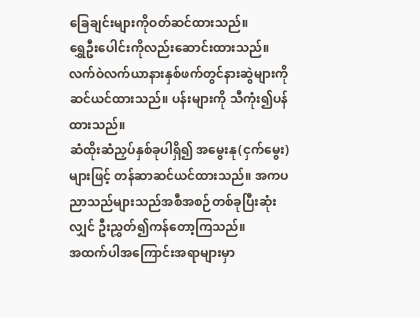ခြေချင်းများကိုဝတ်ဆင်ထားသည်။
ရွှေဦးပေါင်းကိုလည်းဆောင်းထားသည်။ လက်ဝဲလက်ယာနားနှစ်ဖက်တွင်နားဆွဲများကို ဆင်ယင်ထားသည်။ ပန်းများကို သီကုံး၍ပန်ထားသည်။
ဆံထိုးဆံညှပ်နှစ်ခုပါရှိ၍ အမွေးနု(ငှက်မွေး)များဖြင့် တန်ဆာဆင်ယင်ထားသည်။ အကပညာသည်များသည်အစီအစဉ်တစ်ခုပြီးဆုံးလျှင် ဦးညွှတ်၍ကန်တော့ကြသည်။
အထက်ပါအကြောင်းအရာများမှာ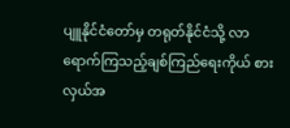ပျူနိုင်ငံတော်မှ တရုတ်နိုင်ငံသို့ လာရောက်ကြသည့်ချစ်ကြည်ရေးကိုယ် စားလှယ်အ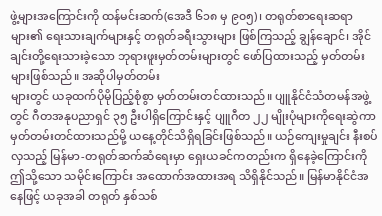ဖွဲ့များအကြောင်းကို ထန်မင်းဆက်(အေဒီ ၆၁၈ မှ ၉၀၅)၊ တရုတ်စာရေးဆရာများ၏ ရေးသားချက်များနှင့် တရုတ်ခရီးသွားများ ဖြစ်ကြသည့် ချွန်ချောင်၊ အိုင်ချင်းတို့ရေးသားခဲ့သော ဘုရားဖူးမှတ်တမ်းများတွင် ဖော်ပြထားသည့် မှတ်တမ်းများဖြစ်သည်။ အဆိုပါမှတ်တမ်း
များတွင် ယခုထက်ပိုမိုပြည့်စုံစွာ မှတ်တမ်းတင်ထားသည်။ ပျူနိုင်ငံသံတမန်အဖွဲ့တွင် ဂီတအနုပညာရှင် ၃၅ ဦးပါရှိကြောင်းနှင့် ပျူဂီတ ၂၂ မျိုးပုံများကိုရေးဆွဲကာ မှတ်တမ်းတင်ထားသည်မို့ ယနေ့တိုင်သိရှိရခြင်းဖြစ်သည်။ ယဉ်ကျေးမှုချင်း နီးစပ်လှသည့် မြန်မာ-တရုတ်ဆက်ဆံရေးမှာ ရှေးယခင်ကတည်းက ရှိနေခဲ့ကြောင်းကို ဤသို့သော သမိုင်းကြောင်း အထောက်အထားအရ သိရှိနိုင်သည်။ မြန်မာနိုင်ငံအနေဖြင့် ယခုအခါ တရုတ် နှစ်သစ်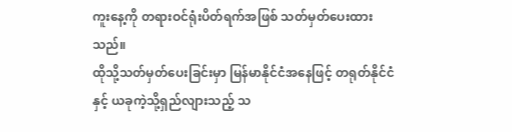ကူးနေ့ကို တရားဝင်ရုံးပိတ်ရက်အဖြစ် သတ်မှတ်ပေးထားသည်။
ထိုသို့သတ်မှတ်ပေးခြင်းမှာ မြန်မာနိုင်ငံအနေဖြင့် တရုတ်နိုင်ငံနှင့် ယခုကဲ့သို့ရှည်လျားသည့် သ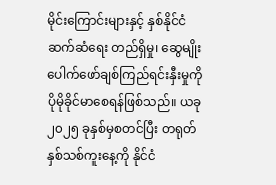မိုင်းကြောင်းများနှင့် နှစ်နိုင်ငံဆက်ဆံရေး တည်ရှိမှု၊ ဆွေမျိုးပေါက်ဖော်ချစ်ကြည်ရင်းနှီးမှုကို ပိုမိုခိုင်မာစေရန်ဖြစ်သည်။ ယခု ၂၀၂၅ ခုနှစ်မှစတင်ပြီး တရုတ်နှစ်သစ်ကူးနေ့ကို နိုင်ငံ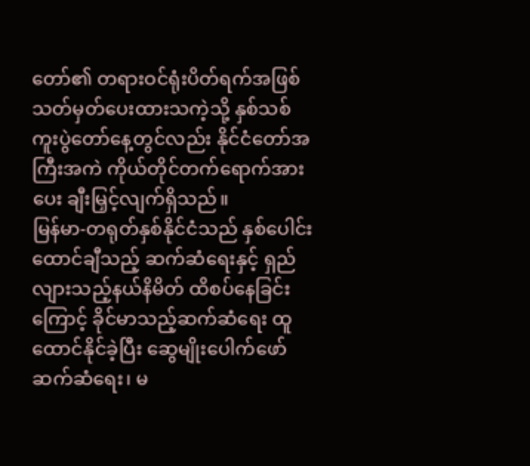တော်၏ တရားဝင်ရုံးပိတ်ရက်အဖြစ် သတ်မှတ်ပေးထားသကဲ့သို့ နှစ်သစ်ကူးပွဲတော်နေ့တွင်လည်း နိုင်ငံတော်အကြီးအကဲ ကိုယ်တိုင်တက်ရောက်အားပေး ချီးမြှင့်လျက်ရှိသည်။
မြန်မာ-တရုတ်နှစ်နိုင်ငံသည် နှစ်ပေါင်းထောင်ချီသည့် ဆက်ဆံရေးနှင့် ရှည်လျားသည့်နယ်နိမိတ် ထိစပ်နေခြင်းကြောင့် ခိုင်မာသည့်ဆက်ဆံရေး ထူထောင်နိုင်ခဲ့ပြီး ဆွေမျိုးပေါက်ဖော် ဆက်ဆံရေး၊ မ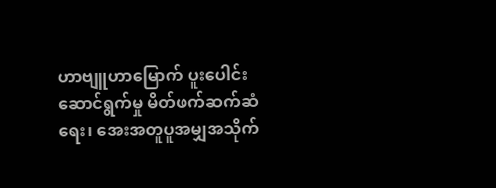ဟာဗျူဟာမြောက် ပူးပေါင်းဆောင်ရွက်မှု မိတ်ဖက်ဆက်ဆံရေး၊ အေးအတူပူအမျှအသိုက်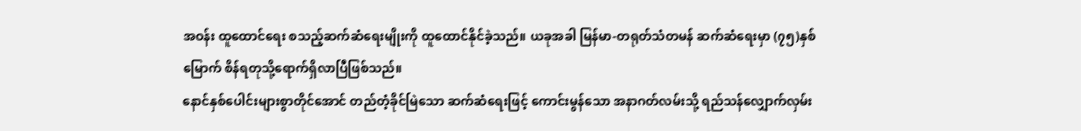အဝန်း ထူထောင်ရေး စသည့်ဆက်ဆံရေးမျိုးကို ထူထောင်နိုင်ခဲ့သည်။ ယခုအခါ မြန်မာ-တရုတ်သံတမန် ဆက်ဆံရေးမှာ (၇၅)နှစ်မြောက် စိန်ရတုသို့ရောက်ရှိလာပြီဖြစ်သည်။
နောင်နှစ်ပေါင်းများစွာတိုင်အောင် တည်တံ့ခိုင်မြဲသော ဆက်ဆံရေးဖြင့် ကောင်းမွန်သော အနာဂတ်လမ်းသို့ ရည်သန်လျှောက်လှမ်း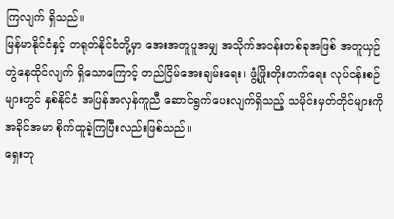ကြလျက် ရှိသည်။
မြန်မာနိုင်ငံနှင့် တရုတ်နိုင်ငံတို့မှာ အေးအတူပူအမျှ အသိုက်အဝန်းတစ်ခုအဖြစ် အတူယှဉ်တွဲနေထိုင်လျက် ရှိသောကြောင့် တည်ငြိမ်အေးချမ်းရေး၊ ဖွံ့ဖြိုးတိုးတက်ရေး လုပ်ငန်းစဉ်များတွင် နှစ်နိုင်ငံ အပြန်အလှန်ကူညီ ဆောင်ရွက်ပေးလျက်ရှိသည့် သမိုင်းမှတ်တိုင်များကို အခိုင်အမာ စိုက်ထူခဲ့ကြပြီးလည်းဖြစ်သည်။
ရှေးဘု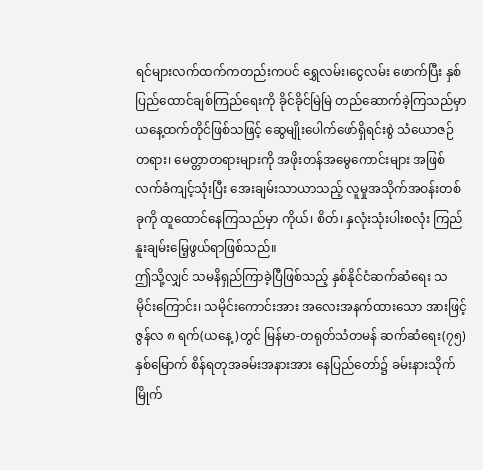ရင်များလက်ထက်ကတည်းကပင် ရွှေလမ်း၊ငွေလမ်း ဖောက်ပြီး နှစ်ပြည်ထောင်ချစ်ကြည်ရေးကို ခိုင်ခိုင်မြဲမြဲ တည်ဆောက်ခဲ့ကြသည်မှာ ယနေ့ထက်တိုင်ဖြစ်သဖြင့် ဆွေမျိုးပေါက်ဖော်ရှိရင်းစွဲ သံယောဇဉ်တရား၊ မေတ္တာတရားများကို အဖိုးတန်အမွေကောင်းများ အဖြစ် လက်ခံကျင့်သုံးပြီး အေးချမ်းသာယာသည့် လူမှုအသိုက်အဝန်းတစ်ခုကို ထူထောင်နေကြသည်မှာ ကိုယ်၊ စိတ်၊ နှလုံးသုံးပါးစလုံး ကြည်နူးချမ်းမြေ့ဖွယ်ရာဖြစ်သည်။
ဤသို့လျှင် သမနိရှည်ကြာခဲ့ပြီဖြစ်သည့် နှစ်နိုင်ငံဆက်ဆံရေး သမိုင်းကြောင်း၊ သမိုင်းကောင်းအား အလေးအနက်ထားသော အားဖြင့် ဇွန်လ ၈ ရက်(ယနေ့)တွင် မြန်မာ-တရုတ်သံတမန် ဆက်ဆံရေး(၇၅)နှစ်မြောက် စိန်ရတုအခမ်းအနားအား နေပြည်တော်၌ ခမ်းနားသိုက်မြိုက်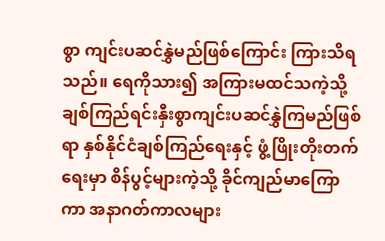စွာ ကျင်းပဆင်နွှဲမည်ဖြစ်ကြောင်း ကြားသိရသည်။ ရေကိုသား၍ အကြားမထင်သကဲ့သို့ ချစ်ကြည်ရင်းနှီးစွာကျင်းပဆင်နွှဲကြမည်ဖြစ်ရာ နှစ်နိုင်ငံချစ်ကြည်ရေးနှင့် ဖွံ့ဖြိုးတိုးတက်ရေးမှာ စိန်ပွင့်များကဲ့သို့ ခိုင်ကျည်မာကြောကာ အနာဂတ်ကာလများ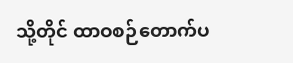သို့တိုင် ထာဝစဉ်တောက်ပ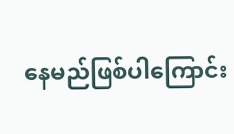နေမည်ဖြစ်ပါကြောင်း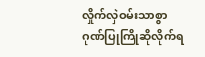လှိုက်လှဲဝမ်းသာစွာ ဂုဏ်ပြုကြိုဆိုလိုက်ရ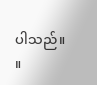ပါသည်။ ။